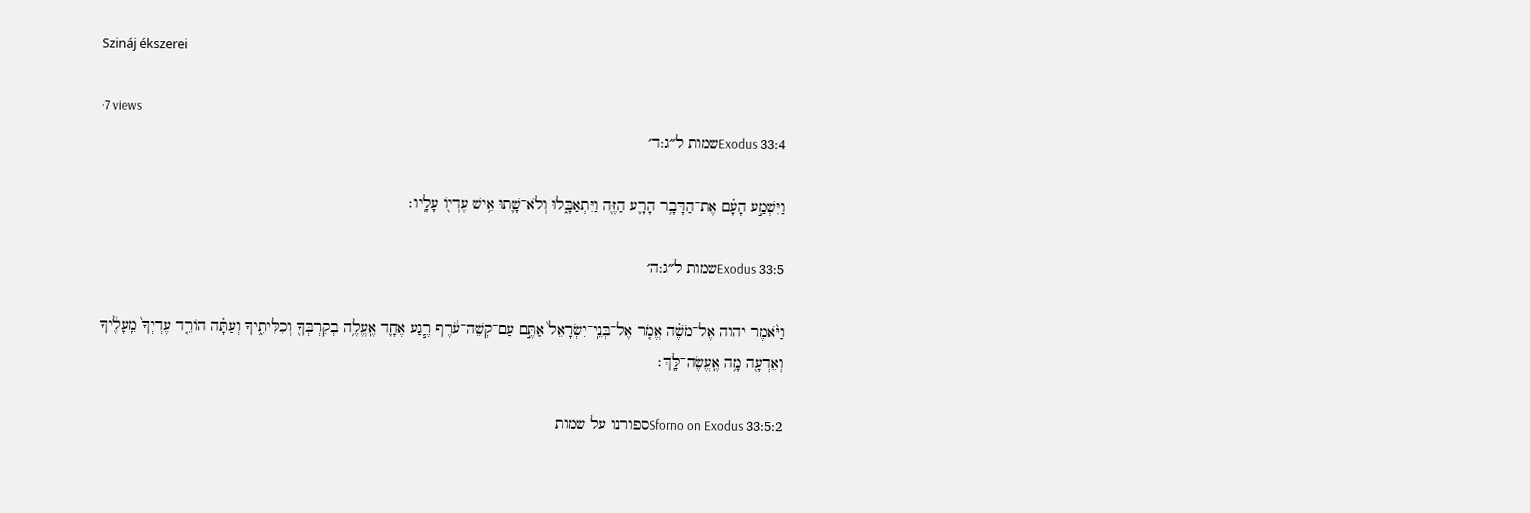Szináj ékszerei

·7 views
Exodus 33:4שמות ל״ג:ד׳

וַיִּשְׁמַ֣ע הָעָ֗ם אֶת־הַדָּבָ֥ר הָרָ֛ע הַזֶּ֖ה וַיִּתְאַבָּ֑לוּ וְלֹא־שָׁ֛תוּ אִ֥ישׁ עֶדְי֖וֹ עָלָֽיו׃

Exodus 33:5שמות ל״ג:ה׳

וַיֹּ֨אמֶר יהוה אֶל־מֹשֶׁ֗ה אֱמֹ֤ר אֶל־בְּנֵֽי־יִשְׂרָאֵל֙ אַתֶּ֣ם עַם־קְשֵׁה־עֹ֔רֶף רֶ֧גַע אֶחָ֛ד אֶֽעֱלֶ֥ה בְקִרְבְּךָ֖ וְכִלִּיתִ֑יךָ וְעַתָּ֗ה הוֹרֵ֤ד עֶדְיְךָ֙ מֵֽעָלֶ֔יךָ וְאֵדְעָ֖ה מָ֥ה אֶֽעֱשֶׂה־לָּֽךְ׃

Sforno on Exodus 33:5:2ספורנו על שמות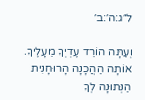ל״ג:ה׳:ב׳

וְעַתָּה הוֹרֵד עֶדְיְךָ מֵעָלֶיךָ. אוֹתָה הַהֲכָנָה הָרוּחָנִית הַנְּתוּנָה לְךָ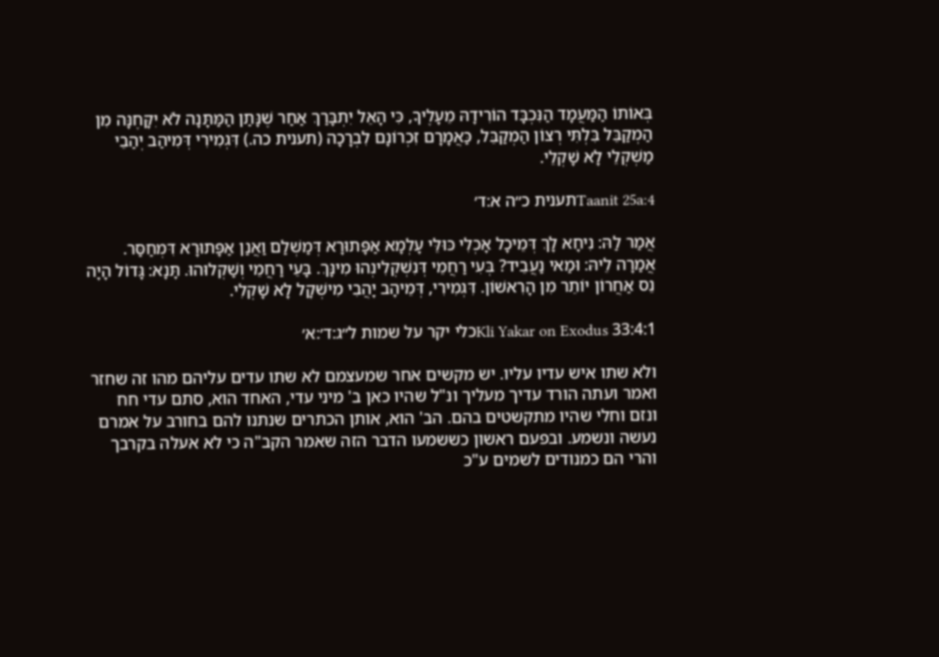בְּאוֹתוֹ הַמַּעֲמָד הַנִּכְבָּד הוֹרִידָהּ מֵעָלֶיךָ, כִּי הָאֵל יִתְבָּרַךְ אַחַר שֶׁנָּתַן הַמַּתָּנָה לֹא יִקָּחֶנָּה מִן הַמְקַבֵּל בִּלְתִּי רְצוֹן הַמְקַבֵּל, כַּאֲמָרָם זִכְרוֹנָם לִבְרָכָה (תענית כה.) דִּגְמִירִי דְּמִיהַב יְהַבֵי מַשְׁקְלֵי לָא שָׁקְלֵי.

Taanit 25a:4תענית כ״ה א:ד׳

אֲמַר לַהּ: נִיחָא לָךְ דְּמֵיכָל אָכְלִי כּוּלֵּי עָלְמָא אַפָּתוּרָא דְּמַשְׁלַם וַאֲנַן אַפָּתוּרָא דִּמְחַסַּר. אֲמַרָה לֵיהּ: וּמַאי נַעֲבֵיד? בְּעִי רַחֲמֵי דְּנִשְׁקְלִינְהוּ מִינָּךְ. בָּעֵי רַחֲמֵי וְשַׁקְלוּהוּ. תָּנָא: גָּדוֹל הָיָה נֵס אַחֲרוֹן יוֹתֵר מִן הָרִאשׁוֹן. דִּגְמִירִי, דְּמֵיהָב יָהֲבִי מִישְׁקָל לָא שָׁקְלִי.

Kli Yakar on Exodus 33:4:1כלי יקר על שמות ל״ג:ד׳:א׳

ולא שתו איש עדיו עליו. יש מקשים אחר שמעצמם לא שתו עדים עליהם מהו זה שחזר ואמר ועתה הורד עדיך מעליך ונ"ל שהיו כאן ב' מיני עדי, האחד הוא, סתם עדי חח ונזם וחלי שהיו מתקשטים בהם. הב' הוא, אותן הכתרים שנתנו להם בחורב על אמרם נעשה ונשמע. ובפעם ראשון כששמעו הדבר הזה שאמר הקב"ה כי לא אעלה בקרבך והרי הם כמנודים לשמים ע"כ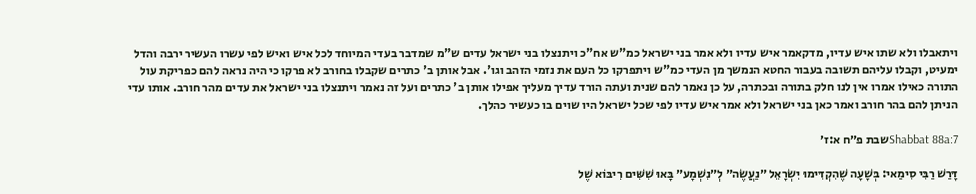ויתאבלו ולא שתו איש עדיו, מדקאמר איש עדיו ולא אמר בני ישראל כמ"ש אח"כ ויתנצלו בני ישראל עדים ש"מ שמדבר בעדי המיוחד לכל איש ואיש לפי עשרו העשיר ירבה והדל ימעיט, וקבלו עליהם תשובה בעבור החטא הנמשך מן העדי כמ"ש ויתפרקו כל העם את נזמי הזהב וגו'. אבל אותן ב' כתרים שקבלו בחורב לא פרקו כי היה נראה להם כפריקת עול התורה כאילו אמרו אין לנו חלק בתורה ובכתרה, על כן נאמר להם שנית ועתה הורד עדיך מעליך אפילו אותן ב' כתרים ועל זה נאמר ויתנצלו בני ישראל את עדים מהר חורב. אותו עדי הניתן להם בהר חורב ואמר כאן בני ישראל ולא אמר איש עדיו לפי שכל ישראל היו שוים בו כעשיר כהלך.

Shabbat 88a:7שבת פ״ח א:ז׳

דָּרַשׁ רַבִּי סִימַאי: בְּשָׁעָה שֶׁהִקְדִּימוּ יִשְׂרָאֵל ״נַעֲשֶׂה״ לְ״נִשְׁמָע״ בָּאוּ שִׁשִּׁים רִיבּוֹא שֶׁל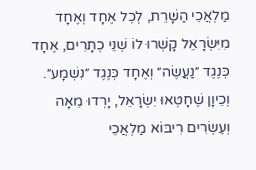מַלְאֲכֵי הַשָּׁרֵת, לְכׇל אֶחָד וְאֶחָד מִיִּשְׂרָאֵל קָשְׁרוּ לוֹ שְׁנֵי כְתָרִים, אֶחָד כְּנֶגֶד ״נַעֲשֶׂה״ וְאֶחָד כְּנֶגֶד ״נִשְׁמָע״. וְכֵיוָן שֶׁחָטְאוּ יִשְׂרָאֵל, יָרְדוּ מֵאָה וְעֶשְׂרִים רִיבּוֹא מַלְאֲכֵי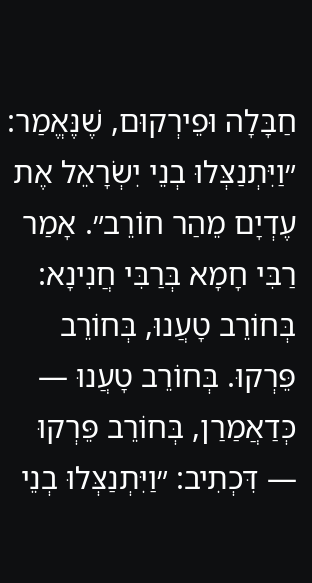חַבָּלָה וּפֵירְקוּם, שֶׁנֶּאֱמַר: ״וַיִּתְנַצְּלוּ בְנֵי יִשְׂרָאֵל אֶת עֶדְיָם מֵהַר חוֹרֵב״. אָמַר רַבִּי חָמָא בְּרַבִּי חֲנִינָא: בְּחוֹרֵב טָעֲנוּ, בְּחוֹרֵב פֵּרְקוּ. בְּחוֹרֵב טָעֲנוּ — כְּדַאֲמַרַן, בְּחוֹרֵב פֵּרְקוּ — דִּכְתִיב: ״וַיִּתְנַצְּלוּ בְנֵי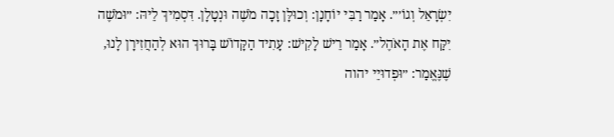יִשְׂרָאֵל וְגוֹ׳״. אָמַר רַבִּי יוֹחָנָן: וְכוּלָּן זָכָה מֹשֶׁה וּנְטָלָן. דִּסְמִיךְ לֵיהּ: ״וּמֹשֶׁה יִקַּח אֶת הָאֹהֶל״. אָמַר רֵישׁ לָקִישׁ: עָתִיד הַקָּדוֹשׁ בָּרוּךְ הוּא לְהַחֲזִירָן לָנוּ, שֶׁנֶּאֱמַר: ״וּפְדוּיֵי יהוה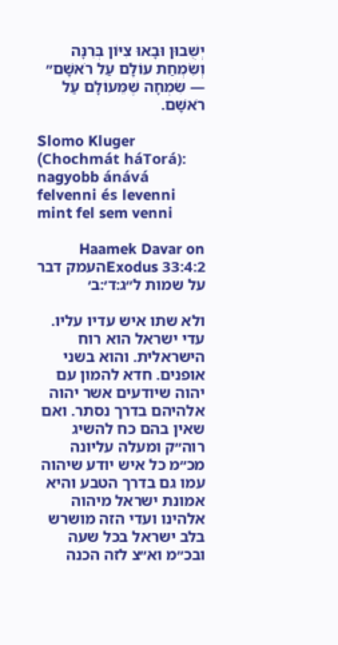יְשֻׁבוּן וּבָאוּ צִיּוֹן בְּרִנָּה וְשִׂמְחַת עוֹלָם עַל רֹאשָׁם״ — שִׂמְחָה שֶׁמֵּעוֹלָם עַל רֹאשָׁם.

Slomo Kluger (Chochmát háTorá): nagyobb ánává felvenni és levenni mint fel sem venni

Haamek Davar on Exodus 33:4:2העמק דבר על שמות ל״ג:ד׳:ב׳

ולא שתו איש עדיו עליו. עדי ישראל הוא רוח הישראלית. והוא בשני אופנים. חדא להמון עם יהוה שיודעים אשר יהוה אלהיהם בדרך נסתר. ואם שאין בהם כח להשיג רוה״ק ומעלה עליונה מכ״מ כל איש יודע שיהוה עמו גם בדרך הטבע והיא אמונת ישראל מיהוה אלהינו ועדי הזה מושרש בלב ישראל בכל שעה ובכ״מ וא״צ לזה הכנה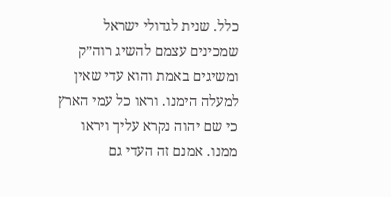כלל. שנית לגדולי ישראל שמכינים עצמם להשיג רוה״ק ומשיגים באמת והוא עדי שאין למעלה הימנו. וראו כל עמי הארץ כי שם יהוה נקרא עליך ויראו ממנו. אמנם זה העדי גם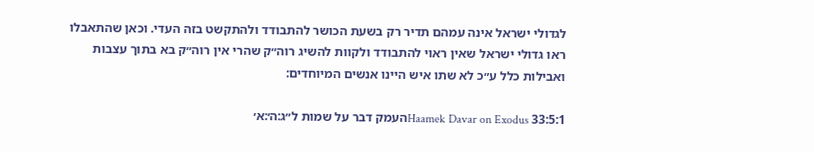לגדולי ישראל אינה עמהם תדיר רק בשעת הכושר להתבודד ולהתקשט בזה העדי. וכאן שהתאבלו ראו גדולי ישראל שאין ראוי להתבודד ולקוות להשיג רוה״ק שהרי אין רוה״ק בא בתוך עצבות ואבילות כלל ע״כ לא שתו איש היינו אנשים המיוחדים:

Haamek Davar on Exodus 33:5:1העמק דבר על שמות ל״ג:ה׳:א׳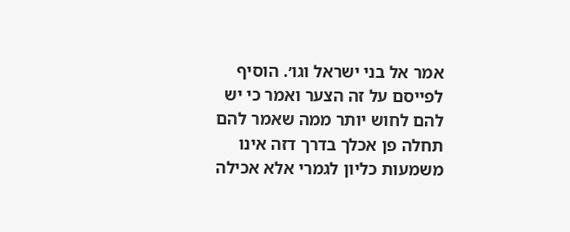אמר אל בני ישראל וגו׳. הוסיף לפייסם על זה הצער ואמר כי יש להם לחוש יותר ממה שאמר להם תחלה פן אכלך בדרך דזה אינו משמעות כליון לגמרי אלא אכילה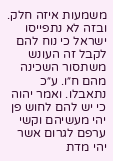משמעות איזה חלק. ובזה לא נתפייסו ישראל כי נוח להם לקבל זה העונש משתסור השכינה מהם ח״ו. ע״כ נתאבלו. ואמר יהוה כי יש להם לחוש פן יהי מעשיהם וקשי ערפם לגרום אשר יהי מדת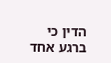הדין כי ברגע אחד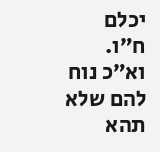יכלם ח״ו. וא״כ נוח להם שלא תהא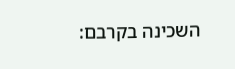השכינה בקרבם: